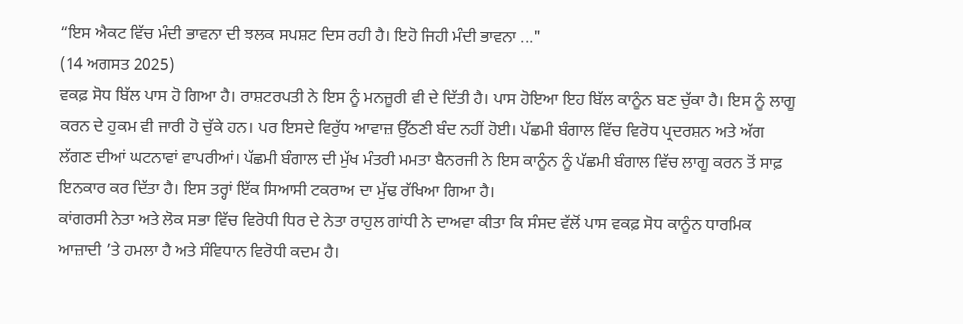“ਇਸ ਐਕਟ ਵਿੱਚ ਮੰਦੀ ਭਾਵਨਾ ਦੀ ਝਲਕ ਸਪਸ਼ਟ ਦਿਸ ਰਹੀ ਹੈ। ਇਹੋ ਜਿਹੀ ਮੰਦੀ ਭਾਵਨਾ ..."
(14 ਅਗਸਤ 2025)
ਵਕਫ਼ ਸੋਧ ਬਿੱਲ ਪਾਸ ਹੋ ਗਿਆ ਹੈ। ਰਾਸ਼ਟਰਪਤੀ ਨੇ ਇਸ ਨੂੰ ਮਨਜ਼ੂਰੀ ਵੀ ਦੇ ਦਿੱਤੀ ਹੈ। ਪਾਸ ਹੋਇਆ ਇਹ ਬਿੱਲ ਕਾਨੂੰਨ ਬਣ ਚੁੱਕਾ ਹੈ। ਇਸ ਨੂੰ ਲਾਗੂ ਕਰਨ ਦੇ ਹੁਕਮ ਵੀ ਜਾਰੀ ਹੋ ਚੁੱਕੇ ਹਨ। ਪਰ ਇਸਦੇ ਵਿਰੁੱਧ ਆਵਾਜ਼ ਉੱਠਣੀ ਬੰਦ ਨਹੀਂ ਹੋਈ। ਪੱਛਮੀ ਬੰਗਾਲ ਵਿੱਚ ਵਿਰੋਧ ਪ੍ਰਦਰਸ਼ਨ ਅਤੇ ਅੱਗ ਲੱਗਣ ਦੀਆਂ ਘਟਨਾਵਾਂ ਵਾਪਰੀਆਂ। ਪੱਛਮੀ ਬੰਗਾਲ ਦੀ ਮੁੱਖ ਮੰਤਰੀ ਮਮਤਾ ਬੈਨਰਜੀ ਨੇ ਇਸ ਕਾਨੂੰਨ ਨੂੰ ਪੱਛਮੀ ਬੰਗਾਲ ਵਿੱਚ ਲਾਗੂ ਕਰਨ ਤੋਂ ਸਾਫ਼ ਇਨਕਾਰ ਕਰ ਦਿੱਤਾ ਹੈ। ਇਸ ਤਰ੍ਹਾਂ ਇੱਕ ਸਿਆਸੀ ਟਕਰਾਅ ਦਾ ਮੁੱਢ ਰੱਖਿਆ ਗਿਆ ਹੈ।
ਕਾਂਗਰਸੀ ਨੇਤਾ ਅਤੇ ਲੋਕ ਸਭਾ ਵਿੱਚ ਵਿਰੋਧੀ ਧਿਰ ਦੇ ਨੇਤਾ ਰਾਹੁਲ ਗਾਂਧੀ ਨੇ ਦਾਅਵਾ ਕੀਤਾ ਕਿ ਸੰਸਦ ਵੱਲੋਂ ਪਾਸ ਵਕਫ਼ ਸੋਧ ਕਾਨੂੰਨ ਧਾਰਮਿਕ ਆਜ਼ਾਦੀ ’ਤੇ ਹਮਲਾ ਹੈ ਅਤੇ ਸੰਵਿਧਾਨ ਵਿਰੋਧੀ ਕਦਮ ਹੈ।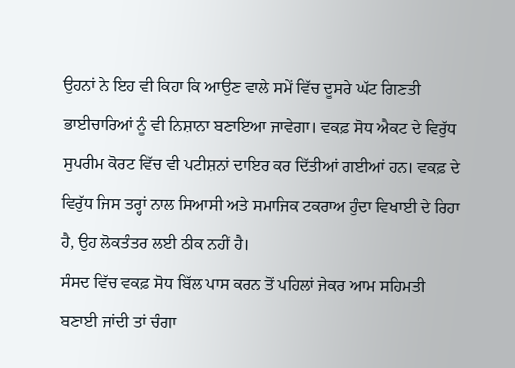ਉਹਨਾਂ ਨੇ ਇਹ ਵੀ ਕਿਹਾ ਕਿ ਆਉਣ ਵਾਲੇ ਸਮੇਂ ਵਿੱਚ ਦੂਸਰੇ ਘੱਟ ਗਿਣਤੀ ਭਾਈਚਾਰਿਆਂ ਨੂੰ ਵੀ ਨਿਸ਼ਾਨਾ ਬਣਾਇਆ ਜਾਵੇਗਾ। ਵਕਫ਼ ਸੋਧ ਐਕਟ ਦੇ ਵਿਰੁੱਧ ਸੁਪਰੀਮ ਕੋਰਟ ਵਿੱਚ ਵੀ ਪਟੀਸ਼ਨਾਂ ਦਾਇਰ ਕਰ ਦਿੱਤੀਆਂ ਗਈਆਂ ਹਨ। ਵਕਫ਼ ਦੇ ਵਿਰੁੱਧ ਜਿਸ ਤਰ੍ਹਾਂ ਨਾਲ ਸਿਆਸੀ ਅਤੇ ਸਮਾਜਿਕ ਟਕਰਾਅ ਹੁੰਦਾ ਵਿਖਾਈ ਦੇ ਰਿਹਾ ਹੈ, ਉਹ ਲੋਕਤੰਤਰ ਲਈ ਠੀਕ ਨਹੀਂ ਹੈ।
ਸੰਸਦ ਵਿੱਚ ਵਕਫ਼ ਸੋਧ ਬਿੱਲ ਪਾਸ ਕਰਨ ਤੋਂ ਪਹਿਲਾਂ ਜੇਕਰ ਆਮ ਸਹਿਮਤੀ ਬਣਾਈ ਜਾਂਦੀ ਤਾਂ ਚੰਗਾ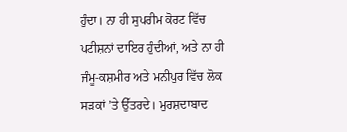ਹੁੰਦਾ। ਨਾ ਹੀ ਸੁਪਰੀਮ ਕੋਰਟ ਵਿੱਚ ਪਟੀਸ਼ਨਾਂ ਦਾਇਰ ਹੁੰਦੀਆਂ, ਅਤੇ ਨਾ ਹੀ ਜੰਮੂ-ਕਸ਼ਮੀਰ ਅਤੇ ਮਨੀਪੁਰ ਵਿੱਚ ਲੋਕ ਸੜਕਾਂ ’ਤੇ ਉੱਤਰਦੇ। ਮੁਰਸ਼ਦਾਬਾਦ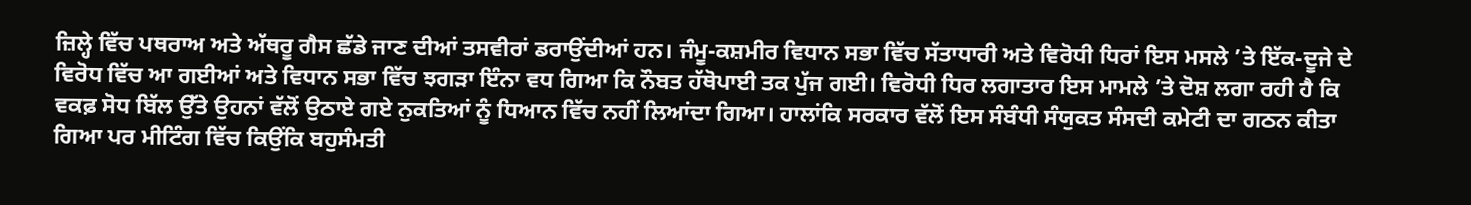ਜ਼ਿਲ੍ਹੇ ਵਿੱਚ ਪਥਰਾਅ ਅਤੇ ਅੱਥਰੂ ਗੈਸ ਛੱਡੇ ਜਾਣ ਦੀਆਂ ਤਸਵੀਰਾਂ ਡਰਾਉਂਦੀਆਂ ਹਨ। ਜੰਮੂ-ਕਸ਼ਮੀਰ ਵਿਧਾਨ ਸਭਾ ਵਿੱਚ ਸੱਤਾਧਾਰੀ ਅਤੇ ਵਿਰੋਧੀ ਧਿਰਾਂ ਇਸ ਮਸਲੇ ’ਤੇ ਇੱਕ-ਦੂਜੇ ਦੇ ਵਿਰੋਧ ਵਿੱਚ ਆ ਗਈਆਂ ਅਤੇ ਵਿਧਾਨ ਸਭਾ ਵਿੱਚ ਝਗੜਾ ਇੰਨਾ ਵਧ ਗਿਆ ਕਿ ਨੌਬਤ ਹੱਥੋਪਾਈ ਤਕ ਪੁੱਜ ਗਈ। ਵਿਰੋਧੀ ਧਿਰ ਲਗਾਤਾਰ ਇਸ ਮਾਮਲੇ ’ਤੇ ਦੋਸ਼ ਲਗਾ ਰਹੀ ਹੈ ਕਿ ਵਕਫ਼ ਸੋਧ ਬਿੱਲ ਉੱਤੇ ਉਹਨਾਂ ਵੱਲੋਂ ਉਠਾਏ ਗਏ ਨੁਕਤਿਆਂ ਨੂੰ ਧਿਆਨ ਵਿੱਚ ਨਹੀਂ ਲਿਆਂਦਾ ਗਿਆ। ਹਾਲਾਂਕਿ ਸਰਕਾਰ ਵੱਲੋਂ ਇਸ ਸੰਬੰਧੀ ਸੰਯੁਕਤ ਸੰਸਦੀ ਕਮੇਟੀ ਦਾ ਗਠਨ ਕੀਤਾ ਗਿਆ ਪਰ ਮੀਟਿੰਗ ਵਿੱਚ ਕਿਉਂਕਿ ਬਹੁਸੰਮਤੀ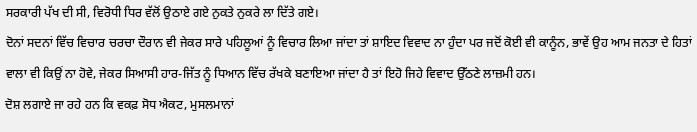ਸਰਕਾਰੀ ਪੱਖ ਦੀ ਸੀ, ਵਿਰੋਧੀ ਧਿਰ ਵੱਲੋਂ ਉਠਾਏ ਗਏ ਨੁਕਤੇ ਨੁਕਰੇ ਲਾ ਦਿੱਤੇ ਗਏ।
ਦੋਨਾਂ ਸਦਨਾਂ ਵਿੱਚ ਵਿਚਾਰ ਚਰਚਾ ਦੌਰਾਨ ਵੀ ਜੇਕਰ ਸਾਰੇ ਪਹਿਲੂਆਂ ਨੂੰ ਵਿਚਾਰ ਲਿਆ ਜਾਂਦਾ ਤਾਂ ਸ਼ਾਇਦ ਵਿਵਾਦ ਨਾ ਹੁੰਦਾ ਪਰ ਜਦੋਂ ਕੋਈ ਵੀ ਕਾਨੂੰਨ, ਭਾਵੇਂ ਉਹ ਆਮ ਜਨਤਾ ਦੇ ਹਿਤਾਂ ਵਾਲਾ ਵੀ ਕਿਉਂ ਨਾ ਹੋਵੇ, ਜੇਕਰ ਸਿਆਸੀ ਹਾਰ-ਜਿੱਤ ਨੂੰ ਧਿਆਨ ਵਿੱਚ ਰੱਖਕੇ ਬਣਾਇਆ ਜਾਂਦਾ ਹੈ ਤਾਂ ਇਹੋ ਜਿਹੇ ਵਿਵਾਦ ਉੱਠਣੇ ਲਾਜ਼ਮੀ ਹਨ।
ਦੋਸ਼ ਲਗਾਏ ਜਾ ਰਹੇ ਹਨ ਕਿ ਵਕਫ਼ ਸੋਧ ਐਕਟ, ਮੁਸਲਮਾਨਾਂ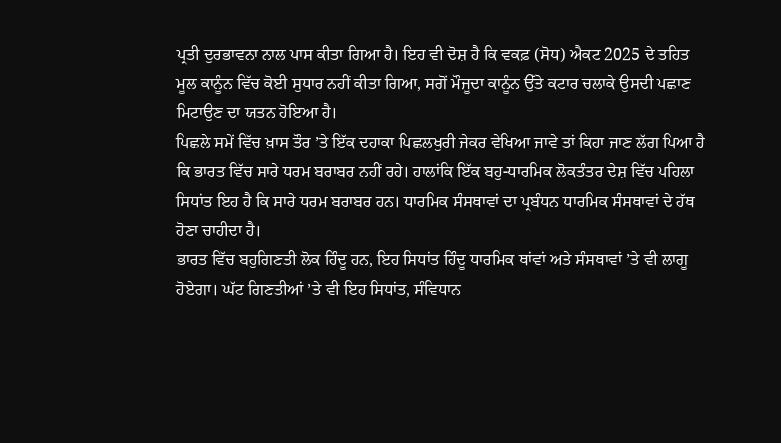ਪ੍ਰਤੀ ਦੁਰਭਾਵਨਾ ਨਾਲ ਪਾਸ ਕੀਤਾ ਗਿਆ ਹੈ। ਇਹ ਵੀ ਦੋਸ਼ ਹੈ ਕਿ ਵਕਫ਼ (ਸੋਧ) ਐਕਟ 2025 ਦੇ ਤਹਿਤ ਮੂਲ ਕਾਨੂੰਨ ਵਿੱਚ ਕੋਈ ਸੁਧਾਰ ਨਹੀਂ ਕੀਤਾ ਗਿਆ, ਸਗੋਂ ਮੌਜੂਦਾ ਕਾਨੂੰਨ ਉੱਤੇ ਕਟਾਰ ਚਲਾਕੇ ਉਸਦੀ ਪਛਾਣ ਮਿਟਾਉਣ ਦਾ ਯਤਨ ਹੋਇਆ ਹੈ।
ਪਿਛਲੇ ਸਮੇਂ ਵਿੱਚ ਖ਼ਾਸ ਤੌਰ ’ਤੇ ਇੱਕ ਦਹਾਕਾ ਪਿਛਲਖੁਰੀ ਜੇਕਰ ਵੇਖਿਆ ਜਾਵੇ ਤਾਂ ਕਿਹਾ ਜਾਣ ਲੱਗ ਪਿਆ ਹੈ ਕਿ ਭਾਰਤ ਵਿੱਚ ਸਾਰੇ ਧਰਮ ਬਰਾਬਰ ਨਹੀਂ ਰਹੇ। ਹਾਲਾਂਕਿ ਇੱਕ ਬਹੁ-ਧਾਰਮਿਕ ਲੋਕਤੰਤਰ ਦੇਸ਼ ਵਿੱਚ ਪਹਿਲਾ ਸਿਧਾਂਤ ਇਹ ਹੈ ਕਿ ਸਾਰੇ ਧਰਮ ਬਰਾਬਰ ਹਨ। ਧਾਰਮਿਕ ਸੰਸਥਾਵਾਂ ਦਾ ਪ੍ਰਬੰਧਨ ਧਾਰਮਿਕ ਸੰਸਥਾਵਾਂ ਦੇ ਹੱਥ ਹੋਣਾ ਚਾਹੀਦਾ ਹੈ।
ਭਾਰਤ ਵਿੱਚ ਬਹੁਗਿਣਤੀ ਲੋਕ ਹਿੰਦੂ ਹਨ, ਇਹ ਸਿਧਾਂਤ ਹਿੰਦੂ ਧਾਰਮਿਕ ਥਾਂਵਾਂ ਅਤੇ ਸੰਸਥਾਵਾਂ ’ਤੇ ਵੀ ਲਾਗੂ ਹੋਏਗਾ। ਘੱਟ ਗਿਣਤੀਆਂ ’ਤੇ ਵੀ ਇਹ ਸਿਧਾਂਤ, ਸੰਵਿਧਾਨ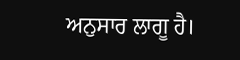ਅਨੁਸਾਰ ਲਾਗੂ ਹੈ।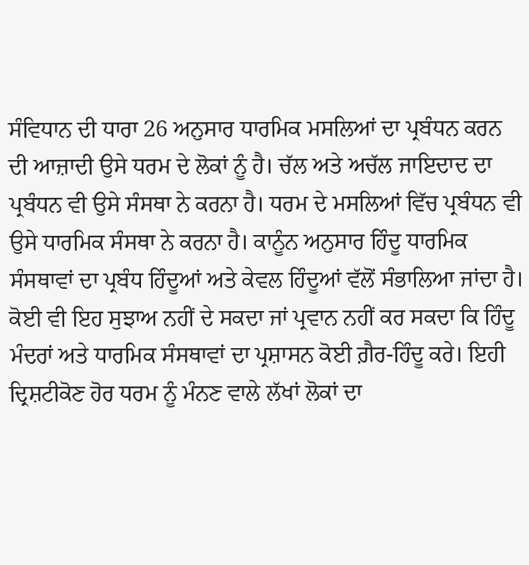ਸੰਵਿਧਾਨ ਦੀ ਧਾਰਾ 26 ਅਨੁਸਾਰ ਧਾਰਮਿਕ ਮਸਲਿਆਂ ਦਾ ਪ੍ਰਬੰਧਨ ਕਰਨ ਦੀ ਆਜ਼ਾਦੀ ਉਸੇ ਧਰਮ ਦੇ ਲੋਕਾਂ ਨੂੰ ਹੈ। ਚੱਲ ਅਤੇ ਅਚੱਲ ਜਾਇਦਾਦ ਦਾ ਪ੍ਰਬੰਧਨ ਵੀ ਉਸੇ ਸੰਸਥਾ ਨੇ ਕਰਨਾ ਹੈ। ਧਰਮ ਦੇ ਮਸਲਿਆਂ ਵਿੱਚ ਪ੍ਰਬੰਧਨ ਵੀ ਉਸੇ ਧਾਰਮਿਕ ਸੰਸਥਾ ਨੇ ਕਰਨਾ ਹੈ। ਕਾਨੂੰਨ ਅਨੁਸਾਰ ਹਿੰਦੂ ਧਾਰਮਿਕ ਸੰਸਥਾਵਾਂ ਦਾ ਪ੍ਰਬੰਧ ਹਿੰਦੂਆਂ ਅਤੇ ਕੇਵਲ ਹਿੰਦੂਆਂ ਵੱਲੋਂ ਸੰਭਾਲਿਆ ਜਾਂਦਾ ਹੈ।
ਕੋਈ ਵੀ ਇਹ ਸੁਝਾਅ ਨਹੀਂ ਦੇ ਸਕਦਾ ਜਾਂ ਪ੍ਰਵਾਨ ਨਹੀਂ ਕਰ ਸਕਦਾ ਕਿ ਹਿੰਦੂ ਮੰਦਰਾਂ ਅਤੇ ਧਾਰਮਿਕ ਸੰਸਥਾਵਾਂ ਦਾ ਪ੍ਰਸ਼ਾਸਨ ਕੋਈ ਗ਼ੈਰ-ਹਿੰਦੂ ਕਰੇ। ਇਹੀ ਦ੍ਰਿਸ਼ਟੀਕੋਣ ਹੋਰ ਧਰਮ ਨੂੰ ਮੰਨਣ ਵਾਲੇ ਲੱਖਾਂ ਲੋਕਾਂ ਦਾ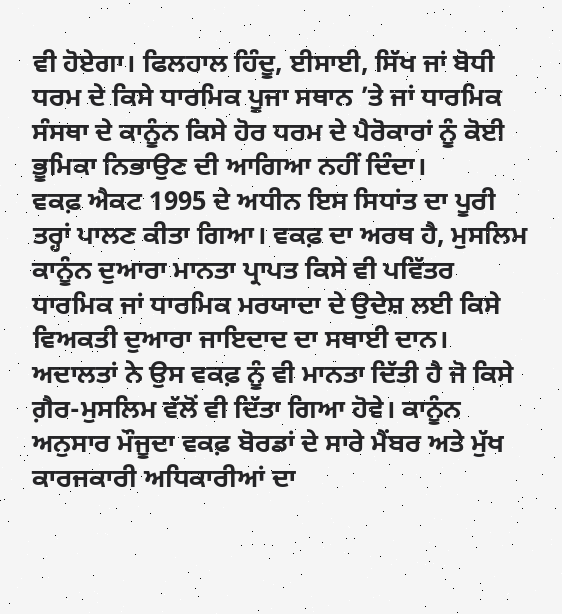ਵੀ ਹੋਏਗਾ। ਫਿਲਹਾਲ ਹਿੰਦੂ, ਈਸਾਈ, ਸਿੱਖ ਜਾਂ ਬੋਧੀ ਧਰਮ ਦੇ ਕਿਸੇ ਧਾਰਮਿਕ ਪੂਜਾ ਸਥਾਨ ’ਤੇ ਜਾਂ ਧਾਰਮਿਕ ਸੰਸਥਾ ਦੇ ਕਾਨੂੰਨ ਕਿਸੇ ਹੋਰ ਧਰਮ ਦੇ ਪੈਰੋਕਾਰਾਂ ਨੂੰ ਕੋਈ ਭੂਮਿਕਾ ਨਿਭਾਉਣ ਦੀ ਆਗਿਆ ਨਹੀਂ ਦਿੰਦਾ।
ਵਕਫ਼ ਐਕਟ 1995 ਦੇ ਅਧੀਨ ਇਸ ਸਿਧਾਂਤ ਦਾ ਪੂਰੀ ਤਰ੍ਹਾਂ ਪਾਲਣ ਕੀਤਾ ਗਿਆ। ਵਕਫ਼ ਦਾ ਅਰਥ ਹੈ, ਮੁਸਲਿਮ ਕਾਨੂੰਨ ਦੁਆਰਾ ਮਾਨਤਾ ਪ੍ਰਾਪਤ ਕਿਸੇ ਵੀ ਪਵਿੱਤਰ ਧਾਰਮਿਕ ਜਾਂ ਧਾਰਮਿਕ ਮਰਯਾਦਾ ਦੇ ਉਦੇਸ਼ ਲਈ ਕਿਸੇ ਵਿਅਕਤੀ ਦੁਆਰਾ ਜਾਇਦਾਦ ਦਾ ਸਥਾਈ ਦਾਨ। ਅਦਾਲਤਾਂ ਨੇ ਉਸ ਵਕਫ਼ ਨੂੰ ਵੀ ਮਾਨਤਾ ਦਿੱਤੀ ਹੈ ਜੋ ਕਿਸੇ ਗ਼ੈਰ-ਮੁਸਲਿਮ ਵੱਲੋਂ ਵੀ ਦਿੱਤਾ ਗਿਆ ਹੋਵੇ। ਕਾਨੂੰਨ ਅਨੁਸਾਰ ਮੌਜੂਦਾ ਵਕਫ਼ ਬੋਰਡਾਂ ਦੇ ਸਾਰੇ ਮੈਂਬਰ ਅਤੇ ਮੁੱਖ ਕਾਰਜਕਾਰੀ ਅਧਿਕਾਰੀਆਂ ਦਾ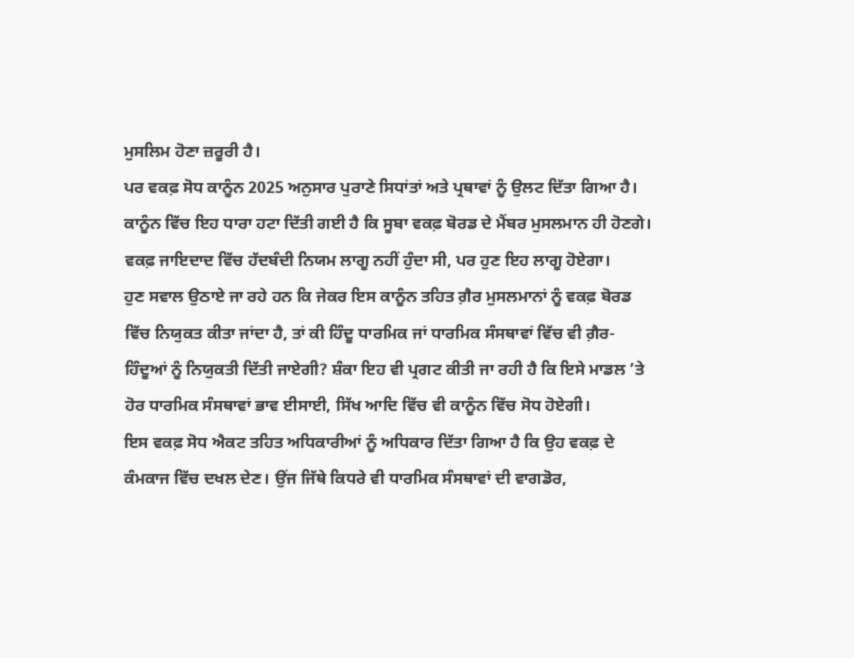ਮੁਸਲਿਮ ਹੋਣਾ ਜ਼ਰੂਰੀ ਹੈ।
ਪਰ ਵਕਫ਼ ਸੋਧ ਕਾਨੂੰਨ 2025 ਅਨੁਸਾਰ ਪੁਰਾਣੇ ਸਿਧਾਂਤਾਂ ਅਤੇ ਪ੍ਰਥਾਵਾਂ ਨੂੰ ਉਲਟ ਦਿੱਤਾ ਗਿਆ ਹੈ। ਕਾਨੂੰਨ ਵਿੱਚ ਇਹ ਧਾਰਾ ਹਟਾ ਦਿੱਤੀ ਗਈ ਹੈ ਕਿ ਸੂਬਾ ਵਕਫ਼ ਬੋਰਡ ਦੇ ਮੈਂਬਰ ਮੁਸਲਮਾਨ ਹੀ ਹੋਣਗੇ। ਵਕਫ਼ ਜਾਇਦਾਦ ਵਿੱਚ ਹੱਦਬੰਦੀ ਨਿਯਮ ਲਾਗੂ ਨਹੀਂ ਹੁੰਦਾ ਸੀ, ਪਰ ਹੁਣ ਇਹ ਲਾਗੂ ਹੋਏਗਾ।
ਹੁਣ ਸਵਾਲ ਉਠਾਏ ਜਾ ਰਹੇ ਹਨ ਕਿ ਜੇਕਰ ਇਸ ਕਾਨੂੰਨ ਤਹਿਤ ਗ਼ੈਰ ਮੁਸਲਮਾਨਾਂ ਨੂੰ ਵਕਫ਼ ਬੋਰਡ ਵਿੱਚ ਨਿਯੁਕਤ ਕੀਤਾ ਜਾਂਦਾ ਹੈ, ਤਾਂ ਕੀ ਹਿੰਦੂ ਧਾਰਮਿਕ ਜਾਂ ਧਾਰਮਿਕ ਸੰਸਥਾਵਾਂ ਵਿੱਚ ਵੀ ਗ਼ੈਰ-ਹਿੰਦੂਆਂ ਨੂੰ ਨਿਯੁਕਤੀ ਦਿੱਤੀ ਜਾਏਗੀ? ਸ਼ੰਕਾ ਇਹ ਵੀ ਪ੍ਰਗਟ ਕੀਤੀ ਜਾ ਰਹੀ ਹੈ ਕਿ ਇਸੇ ਮਾਡਲ ’ਤੇ ਹੋਰ ਧਾਰਮਿਕ ਸੰਸਥਾਵਾਂ ਭਾਵ ਈਸਾਈ, ਸਿੱਖ ਆਦਿ ਵਿੱਚ ਵੀ ਕਾਨੂੰਨ ਵਿੱਚ ਸੋਧ ਹੋਏਗੀ।
ਇਸ ਵਕਫ਼ ਸੋਧ ਐਕਟ ਤਹਿਤ ਅਧਿਕਾਰੀਆਂ ਨੂੰ ਅਧਿਕਾਰ ਦਿੱਤਾ ਗਿਆ ਹੈ ਕਿ ਉਹ ਵਕਫ਼ ਦੇ ਕੰਮਕਾਜ ਵਿੱਚ ਦਖਲ ਦੇਣ। ਉਂਜ ਜਿੱਥੇ ਕਿਧਰੇ ਵੀ ਧਾਰਮਿਕ ਸੰਸਥਾਵਾਂ ਦੀ ਵਾਗਡੋਰ,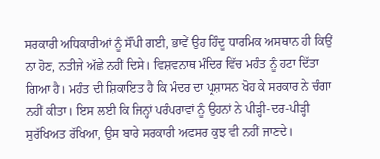ਸਰਕਾਰੀ ਅਧਿਕਾਰੀਆਂ ਨੂੰ ਸੌਂਪੀ ਗਈ, ਭਾਵੇਂ ਉਹ ਹਿੰਦੂ ਧਾਰਮਿਕ ਅਸਥਾਨ ਹੀ ਕਿਉਂ ਨਾ ਹੋਣ, ਨਤੀਜੇ ਅੱਛੇ ਨਹੀਂ ਦਿਸੇ। ਵਿਸ਼ਵਨਾਥ ਮੰਦਿਰ ਵਿੱਚ ਮਹੰਤ ਨੂੰ ਹਟਾ ਦਿੱਤਾ ਗਿਆ ਹੈ। ਮਹੰਤ ਦੀ ਸ਼ਿਕਾਇਤ ਹੈ ਕਿ ਮੰਦਰ ਦਾ ਪ੍ਰਸ਼ਾਸਨ ਖੋਹ ਕੇ ਸਰਕਾਰ ਨੇ ਚੰਗਾ ਨਹੀਂ ਕੀਤਾ। ਇਸ ਲਈ ਕਿ ਜਿਨ੍ਹਾਂ ਪਰੰਪਰਾਵਾਂ ਨੂੰ ਉਹਨਾਂ ਨੇ ਪੀੜ੍ਹੀ-ਦਰ-ਪੀੜ੍ਹੀ ਸੁਰੱਖਿਅਤ ਰੱਖਿਆ, ਉਸ ਬਾਰੇ ਸਰਕਾਰੀ ਅਫਸਰ ਕੁਝ ਵੀ ਨਹੀਂ ਜਾਣਦੇ।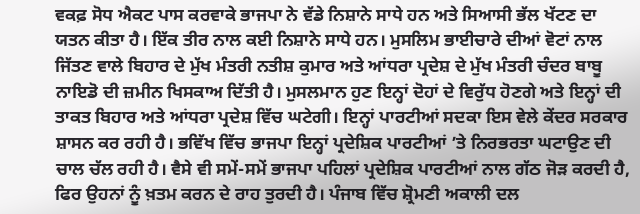ਵਕਫ਼ ਸੋਧ ਐਕਟ ਪਾਸ ਕਰਵਾਕੇ ਭਾਜਪਾ ਨੇ ਵੱਡੇ ਨਿਸ਼ਾਨੇ ਸਾਧੇ ਹਨ ਅਤੇ ਸਿਆਸੀ ਭੱਲ ਖੱਟਣ ਦਾ ਯਤਨ ਕੀਤਾ ਹੈ। ਇੱਕ ਤੀਰ ਨਾਲ ਕਈ ਨਿਸ਼ਾਨੇ ਸਾਧੇ ਹਨ। ਮੁਸਲਿਮ ਭਾਈਚਾਰੇ ਦੀਆਂ ਵੋਟਾਂ ਨਾਲ ਜਿੱਤਣ ਵਾਲੇ ਬਿਹਾਰ ਦੇ ਮੁੱਖ ਮੰਤਰੀ ਨਤੀਸ਼ ਕੁਮਾਰ ਅਤੇ ਆਂਧਰਾ ਪ੍ਰਦੇਸ਼ ਦੇ ਮੁੱਖ ਮੰਤਰੀ ਚੰਦਰ ਬਾਬੂ ਨਾਇਡੋ ਦੀ ਜ਼ਮੀਨ ਖਿਸਕਾਅ ਦਿੱਤੀ ਹੈ। ਮੁਸਲਮਾਨ ਹੁਣ ਇਨ੍ਹਾਂ ਦੋਹਾਂ ਦੇ ਵਿਰੁੱਧ ਹੋਣਗੇ ਅਤੇ ਇਨ੍ਹਾਂ ਦੀ ਤਾਕਤ ਬਿਹਾਰ ਅਤੇ ਆਂਧਰਾ ਪ੍ਰਦੇਸ਼ ਵਿੱਚ ਘਟੇਗੀ। ਇਨ੍ਹਾਂ ਪਾਰਟੀਆਂ ਸਦਕਾ ਇਸ ਵੇਲੇ ਕੇਂਦਰ ਸਰਕਾਰ ਸ਼ਾਸਨ ਕਰ ਰਹੀ ਹੈ। ਭਵਿੱਖ ਵਿੱਚ ਭਾਜਪਾ ਇਨ੍ਹਾਂ ਪ੍ਰਦੇਸ਼ਿਕ ਪਾਰਟੀਆਂ ’ਤੇ ਨਿਰਭਰਤਾ ਘਟਾਉਣ ਦੀ ਚਾਲ ਚੱਲ ਰਹੀ ਹੈ। ਵੈਸੇ ਵੀ ਸਮੇਂ-ਸਮੇਂ ਭਾਜਪਾ ਪਹਿਲਾਂ ਪ੍ਰਦੇਸ਼ਿਕ ਪਾਰਟੀਆਂ ਨਾਲ ਗੱਠ ਜੋੜ ਕਰਦੀ ਹੈ, ਫਿਰ ਉਹਨਾਂ ਨੂੰ ਖ਼ਤਮ ਕਰਨ ਦੇ ਰਾਹ ਤੁਰਦੀ ਹੈ। ਪੰਜਾਬ ਵਿੱਚ ਸ਼੍ਰੋਮਣੀ ਅਕਾਲੀ ਦਲ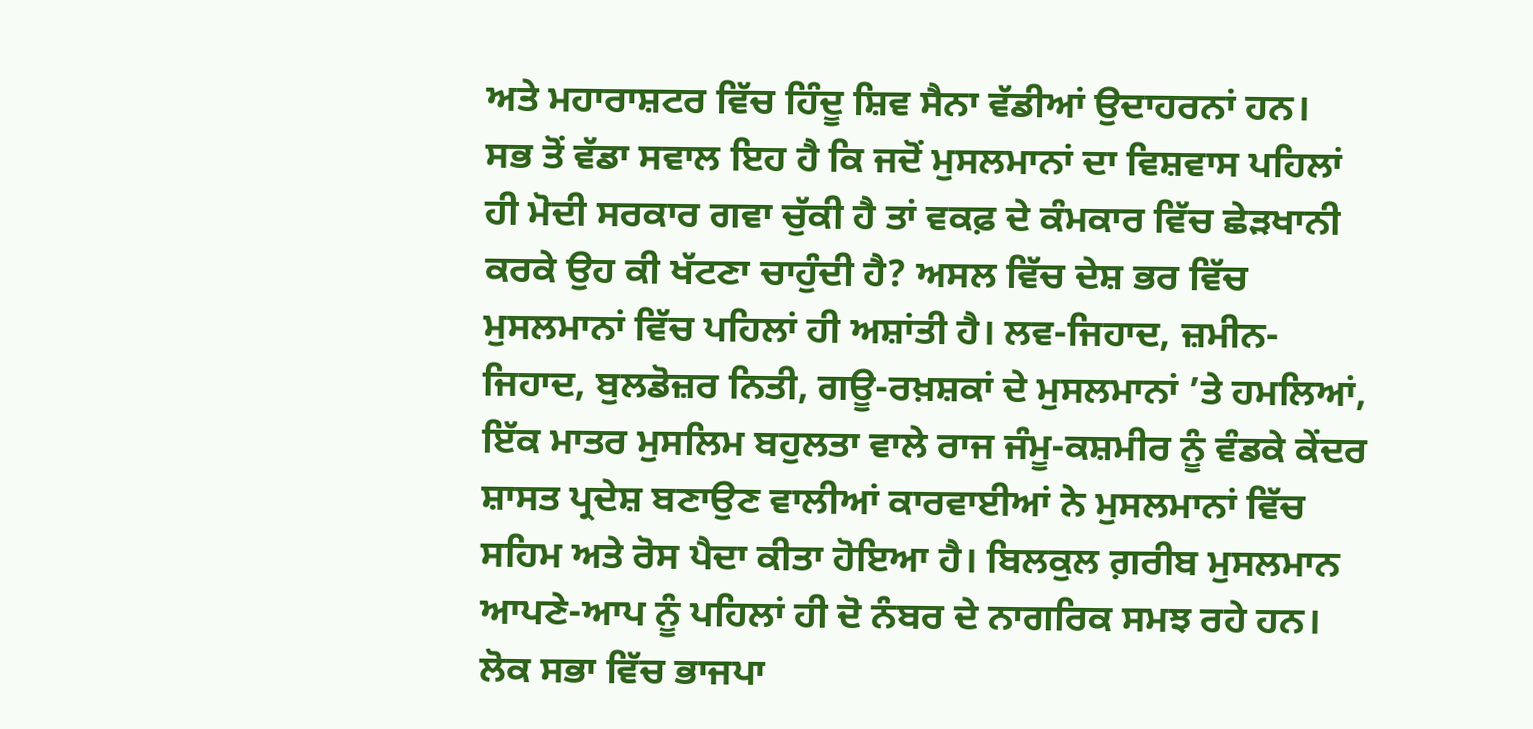ਅਤੇ ਮਹਾਰਾਸ਼ਟਰ ਵਿੱਚ ਹਿੰਦੂ ਸ਼ਿਵ ਸੈਨਾ ਵੱਡੀਆਂ ਉਦਾਹਰਨਾਂ ਹਨ।
ਸਭ ਤੋਂ ਵੱਡਾ ਸਵਾਲ ਇਹ ਹੈ ਕਿ ਜਦੋਂ ਮੁਸਲਮਾਨਾਂ ਦਾ ਵਿਸ਼ਵਾਸ ਪਹਿਲਾਂ ਹੀ ਮੋਦੀ ਸਰਕਾਰ ਗਵਾ ਚੁੱਕੀ ਹੈ ਤਾਂ ਵਕਫ਼ ਦੇ ਕੰਮਕਾਰ ਵਿੱਚ ਛੇੜਖਾਨੀ ਕਰਕੇ ਉਹ ਕੀ ਖੱਟਣਾ ਚਾਹੁੰਦੀ ਹੈ? ਅਸਲ ਵਿੱਚ ਦੇਸ਼ ਭਰ ਵਿੱਚ ਮੁਸਲਮਾਨਾਂ ਵਿੱਚ ਪਹਿਲਾਂ ਹੀ ਅਸ਼ਾਂਤੀ ਹੈ। ਲਵ-ਜਿਹਾਦ, ਜ਼ਮੀਨ-ਜਿਹਾਦ, ਬੁਲਡੋਜ਼ਰ ਨਿਤੀ, ਗਊ-ਰਖ਼ਸ਼ਕਾਂ ਦੇ ਮੁਸਲਮਾਨਾਂ ’ਤੇ ਹਮਲਿਆਂ, ਇੱਕ ਮਾਤਰ ਮੁਸਲਿਮ ਬਹੁਲਤਾ ਵਾਲੇ ਰਾਜ ਜੰਮੂ-ਕਸ਼ਮੀਰ ਨੂੰ ਵੰਡਕੇ ਕੇਂਦਰ ਸ਼ਾਸਤ ਪ੍ਰਦੇਸ਼ ਬਣਾਉਣ ਵਾਲੀਆਂ ਕਾਰਵਾਈਆਂ ਨੇ ਮੁਸਲਮਾਨਾਂ ਵਿੱਚ ਸਹਿਮ ਅਤੇ ਰੋਸ ਪੈਦਾ ਕੀਤਾ ਹੋਇਆ ਹੈ। ਬਿਲਕੁਲ ਗ਼ਰੀਬ ਮੁਸਲਮਾਨ ਆਪਣੇ-ਆਪ ਨੂੰ ਪਹਿਲਾਂ ਹੀ ਦੋ ਨੰਬਰ ਦੇ ਨਾਗਰਿਕ ਸਮਝ ਰਹੇ ਹਨ। ਲੋਕ ਸਭਾ ਵਿੱਚ ਭਾਜਪਾ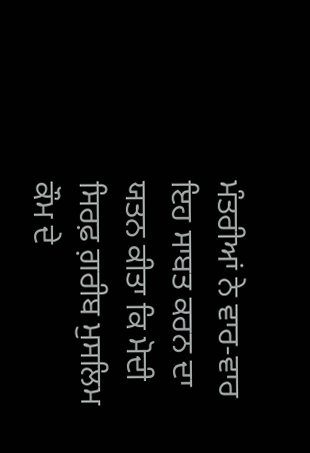ਮੰਤਰੀਆਂ ਨੇ ਵਾਰ-ਵਾਰ ਇਹ ਸਾਬਤ ਕਰਨ ਦਾ ਯਤਨ ਕੀਤਾ ਕਿ ਮੋਦੀ ਸਿਰਫ਼ ਗ਼ਰੀਬ ਮੁਸਲਿਮ ਕੌਮ ਦੇ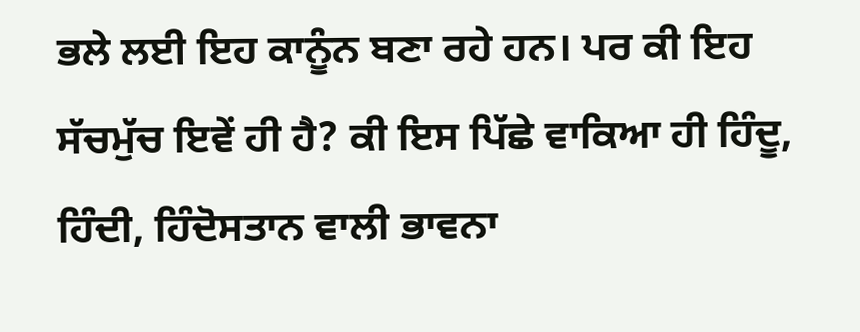ਭਲੇ ਲਈ ਇਹ ਕਾਨੂੰਨ ਬਣਾ ਰਹੇ ਹਨ। ਪਰ ਕੀ ਇਹ ਸੱਚਮੁੱਚ ਇਵੇਂ ਹੀ ਹੈ? ਕੀ ਇਸ ਪਿੱਛੇ ਵਾਕਿਆ ਹੀ ਹਿੰਦੂ, ਹਿੰਦੀ, ਹਿੰਦੋਸਤਾਨ ਵਾਲੀ ਭਾਵਨਾ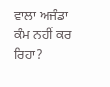ਵਾਲਾ ਅਜੰਡਾ ਕੰਮ ਨਹੀਂ ਕਰ ਰਿਹਾ?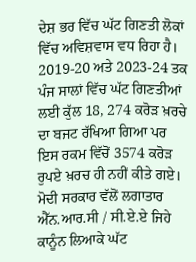ਦੇਸ਼ ਭਰ ਵਿੱਚ ਘੱਟ ਗਿਣਤੀ ਲੋਕਾਂ ਵਿੱਚ ਅਵਿਸ਼ਵਾਸ ਵਧ ਰਿਹਾ ਹੈ। 2019-20 ਅਤੇ 2023-24 ਤਕ ਪੰਜ ਸਾਲਾਂ ਵਿੱਚ ਘੱਟ ਗਿਣਤੀਆਂ ਲਈ ਕੁੱਲ 18, 274 ਕਰੋੜ ਖ਼ਰਚੇ ਦਾ ਬਜਟ ਰੱਖਿਆ ਗਿਆ ਪਰ ਇਸ ਰਕਮ ਵਿੱਚੋਂ 3574 ਕਰੋੜ ਰੁਪਏ ਖ਼ਰਚ ਹੀ ਨਹੀਂ ਕੀਤੇ ਗਏ। ਮੋਦੀ ਸਰਕਾਰ ਵੱਲੋਂ ਲਗਾਤਾਰ ਐੱਨ.ਆਰ.ਸੀ / ਸੀ.ਏ.ਏ ਜਿਹੇ ਕਾਨੂੰਨ ਲਿਆਕੇ ਘੱਟ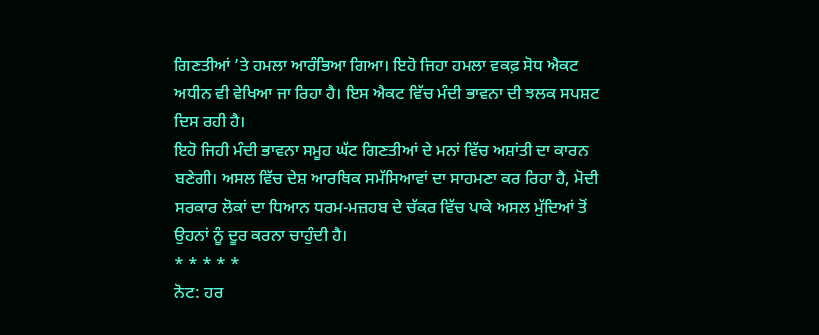ਗਿਣਤੀਆਂ ’ਤੇ ਹਮਲਾ ਆਰੰਭਿਆ ਗਿਆ। ਇਹੋ ਜਿਹਾ ਹਮਲਾ ਵਕਫ਼ ਸੋਧ ਐਕਟ ਅਧੀਨ ਵੀ ਵੇਖਿਆ ਜਾ ਰਿਹਾ ਹੈ। ਇਸ ਐਕਟ ਵਿੱਚ ਮੰਦੀ ਭਾਵਨਾ ਦੀ ਝਲਕ ਸਪਸ਼ਟ ਦਿਸ ਰਹੀ ਹੈ।
ਇਹੋ ਜਿਹੀ ਮੰਦੀ ਭਾਵਨਾ ਸਮੂਹ ਘੱਟ ਗਿਣਤੀਆਂ ਦੇ ਮਨਾਂ ਵਿੱਚ ਅਸ਼ਾਂਤੀ ਦਾ ਕਾਰਨ ਬਣੇਗੀ। ਅਸਲ ਵਿੱਚ ਦੇਸ਼ ਆਰਥਿਕ ਸਮੱਸਿਆਵਾਂ ਦਾ ਸਾਹਮਣਾ ਕਰ ਰਿਹਾ ਹੈ, ਮੋਦੀ ਸਰਕਾਰ ਲੋਕਾਂ ਦਾ ਧਿਆਨ ਧਰਮ-ਮਜ਼ਹਬ ਦੇ ਚੱਕਰ ਵਿੱਚ ਪਾਕੇ ਅਸਲ ਮੁੱਦਿਆਂ ਤੋਂ ਉਹਨਾਂ ਨੂੰ ਦੂਰ ਕਰਨਾ ਚਾਹੁੰਦੀ ਹੈ।
* * * * *
ਨੋਟ: ਹਰ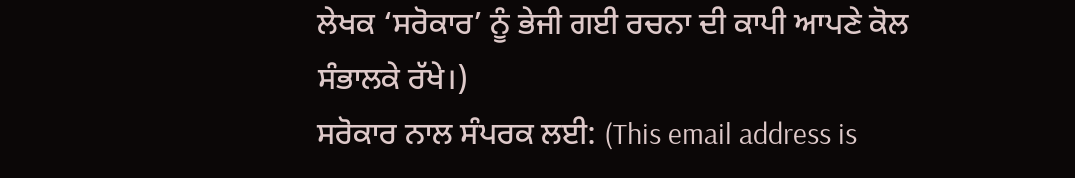ਲੇਖਕ ‘ਸਰੋਕਾਰ’ ਨੂੰ ਭੇਜੀ ਗਈ ਰਚਨਾ ਦੀ ਕਾਪੀ ਆਪਣੇ ਕੋਲ ਸੰਭਾਲਕੇ ਰੱਖੇ।)
ਸਰੋਕਾਰ ਨਾਲ ਸੰਪਰਕ ਲਈ: (This email address is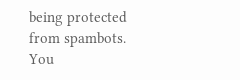being protected from spambots. You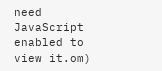need JavaScript enabled to view it.om)